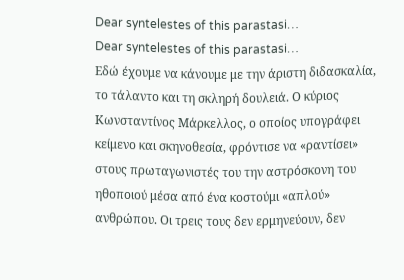Dear syntelestes of this parastasi…
Dear syntelestes of this parastasi…
Εδώ έχουμε να κάνουμε με την άριστη διδασκαλία, το τάλαντο και τη σκληρή δουλειά. Ο κύριος Κωνσταντίνος Μάρκελλος, ο οποίος υπογράφει κείμενο και σκηνοθεσία, φρόντισε να «ραντίσει» στους πρωταγωνιστές του την αστρόσκονη του ηθοποιού μέσα από ένα κοστούμι «απλού» ανθρώπου. Οι τρεις τους δεν ερμηνεύουν, δεν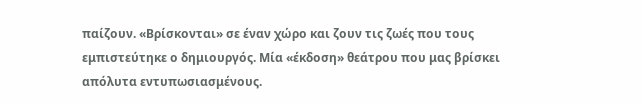παίζουν. «Βρίσκονται» σε έναν χώρο και ζουν τις ζωές που τους εμπιστεύτηκε ο δημιουργός. Μία «έκδοση» θεάτρου που μας βρίσκει απόλυτα εντυπωσιασμένους.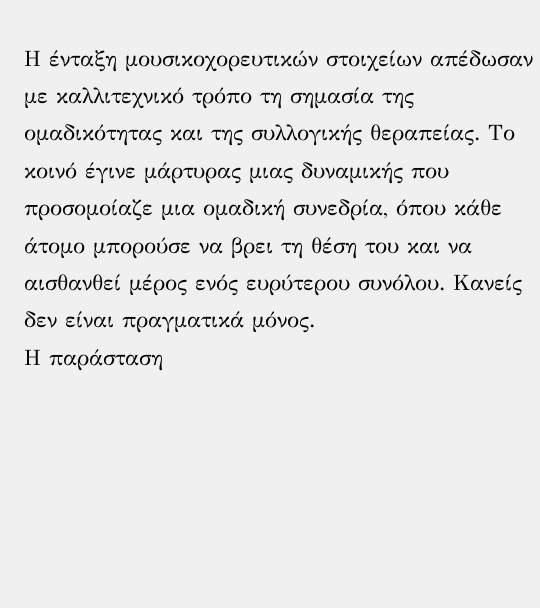Η ένταξη μουσικοχορευτικών στοιχείων απέδωσαν με καλλιτεχνικό τρόπο τη σημασία της ομαδικότητας και της συλλογικής θεραπείας. Το κοινό έγινε μάρτυρας μιας δυναμικής που προσομοίαζε μια ομαδική συνεδρία, όπου κάθε άτομο μπορούσε να βρει τη θέση του και να αισθανθεί μέρος ενός ευρύτερου συνόλου. Κανείς δεν είναι πραγματικά μόνος.
Η παράσταση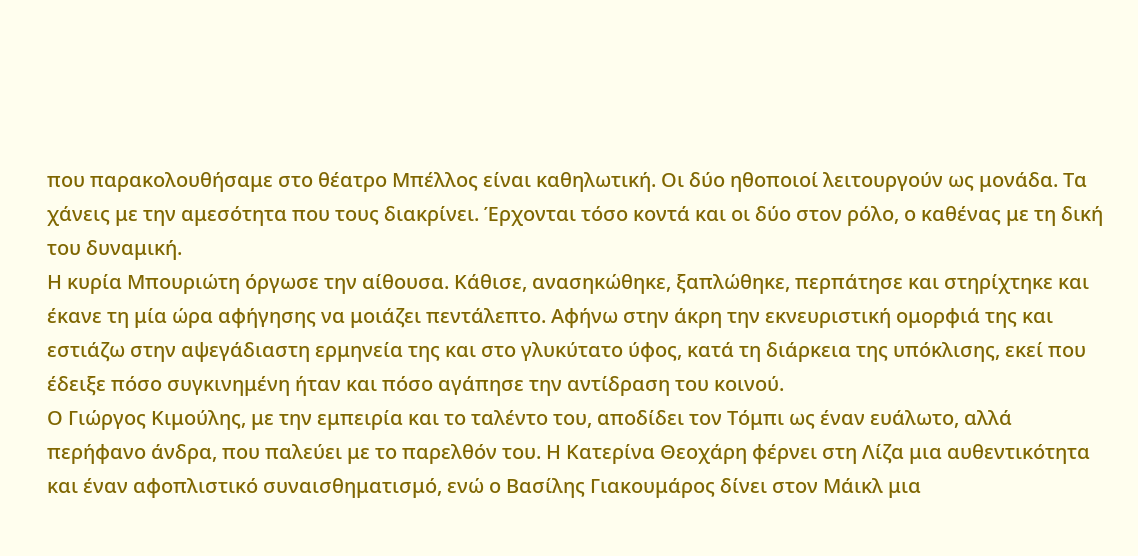που παρακολουθήσαμε στο θέατρο Μπέλλος είναι καθηλωτική. Οι δύο ηθοποιοί λειτουργούν ως μονάδα. Τα χάνεις με την αμεσότητα που τους διακρίνει. Έρχονται τόσο κοντά και οι δύο στον ρόλο, ο καθένας με τη δική του δυναμική.
Η κυρία Μπουριώτη όργωσε την αίθουσα. Κάθισε, ανασηκώθηκε, ξαπλώθηκε, περπάτησε και στηρίχτηκε και έκανε τη μία ώρα αφήγησης να μοιάζει πεντάλεπτο. Αφήνω στην άκρη την εκνευριστική ομορφιά της και εστιάζω στην αψεγάδιαστη ερμηνεία της και στο γλυκύτατο ύφος, κατά τη διάρκεια της υπόκλισης, εκεί που έδειξε πόσο συγκινημένη ήταν και πόσο αγάπησε την αντίδραση του κοινού.
Ο Γιώργος Κιμούλης, με την εμπειρία και το ταλέντο του, αποδίδει τον Τόμπι ως έναν ευάλωτο, αλλά περήφανο άνδρα, που παλεύει με το παρελθόν του. Η Κατερίνα Θεοχάρη φέρνει στη Λίζα μια αυθεντικότητα και έναν αφοπλιστικό συναισθηματισμό, ενώ ο Βασίλης Γιακουμάρος δίνει στον Μάικλ μια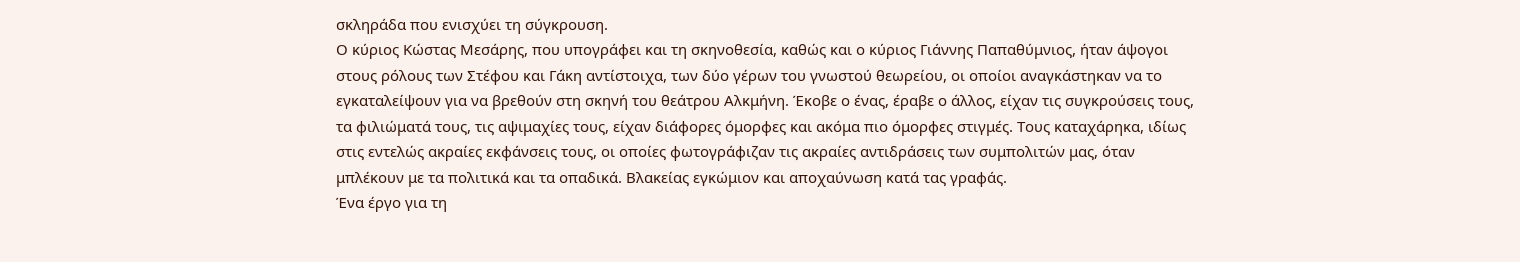σκληράδα που ενισχύει τη σύγκρουση.
Ο κύριος Κώστας Μεσάρης, που υπογράφει και τη σκηνοθεσία, καθώς και ο κύριος Γιάννης Παπαθύμνιος, ήταν άψογοι στους ρόλους των Στέφου και Γάκη αντίστοιχα, των δύο γέρων του γνωστού θεωρείου, οι οποίοι αναγκάστηκαν να το εγκαταλείψουν για να βρεθούν στη σκηνή του θεάτρου Αλκμήνη. Έκοβε ο ένας, έραβε ο άλλος, είχαν τις συγκρούσεις τους, τα φιλιώματά τους, τις αψιμαχίες τους, είχαν διάφορες όμορφες και ακόμα πιο όμορφες στιγμές. Τους καταχάρηκα, ιδίως στις εντελώς ακραίες εκφάνσεις τους, οι οποίες φωτογράφιζαν τις ακραίες αντιδράσεις των συμπολιτών μας, όταν μπλέκουν με τα πολιτικά και τα οπαδικά. Βλακείας εγκώμιον και αποχαύνωση κατά τας γραφάς.
Ένα έργο για τη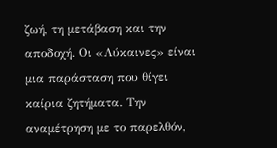ζωή, τη μετάβαση και την αποδοχή. Οι «Λύκαινες» είναι μια παράσταση που θίγει καίρια ζητήματα. Την αναμέτρηση με το παρελθόν,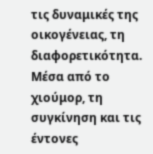τις δυναμικές της οικογένειας, τη διαφορετικότητα. Μέσα από το χιούμορ, τη συγκίνηση και τις έντονες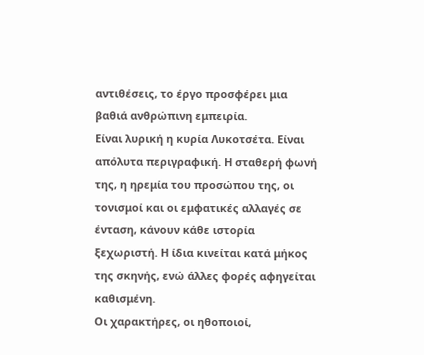αντιθέσεις, το έργο προσφέρει μια βαθιά ανθρώπινη εμπειρία.
Είναι λυρική η κυρία Λυκοτσέτα. Είναι απόλυτα περιγραφική. Η σταθερή φωνή της, η ηρεμία του προσώπου της, οι τονισμοί και οι εμφατικές αλλαγές σε ένταση, κάνουν κάθε ιστορία ξεχωριστή. Η ίδια κινείται κατά μήκος της σκηνής, ενώ άλλες φορές αφηγείται καθισμένη.
Οι χαρακτήρες, οι ηθοποιοί,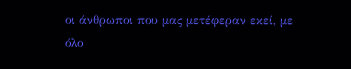οι άνθρωποι που μας μετέφεραν εκεί, με όλο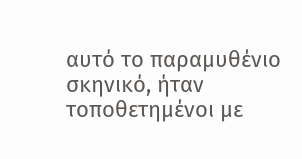αυτό το παραμυθένιο σκηνικό, ήταν τοποθετημένοι με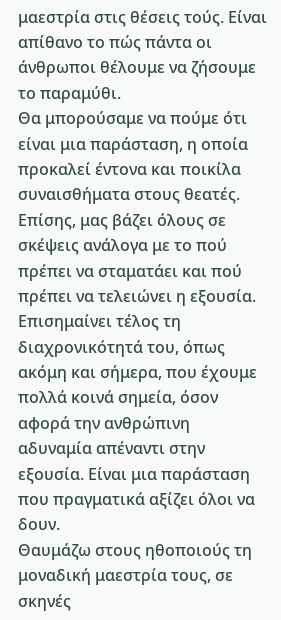μαεστρία στις θέσεις τούς. Είναι απίθανο το πώς πάντα οι άνθρωποι θέλουμε να ζήσουμε το παραμύθι.
Θα μπορούσαμε να πούμε ότι είναι μια παράσταση, η οποία προκαλεί έντονα και ποικίλα συναισθήματα στους θεατές. Επίσης, μας βάζει όλους σε σκέψεις ανάλογα με το πού πρέπει να σταματάει και πού πρέπει να τελειώνει η εξουσία. Επισημαίνει τέλος τη διαχρονικότητά του, όπως ακόμη και σήμερα, που έχουμε πολλά κοινά σημεία, όσον αφορά την ανθρώπινη αδυναμία απέναντι στην εξουσία. Είναι μια παράσταση που πραγματικά αξίζει όλοι να δουν.
Θαυμάζω στους ηθοποιούς τη μοναδική μαεστρία τους, σε σκηνές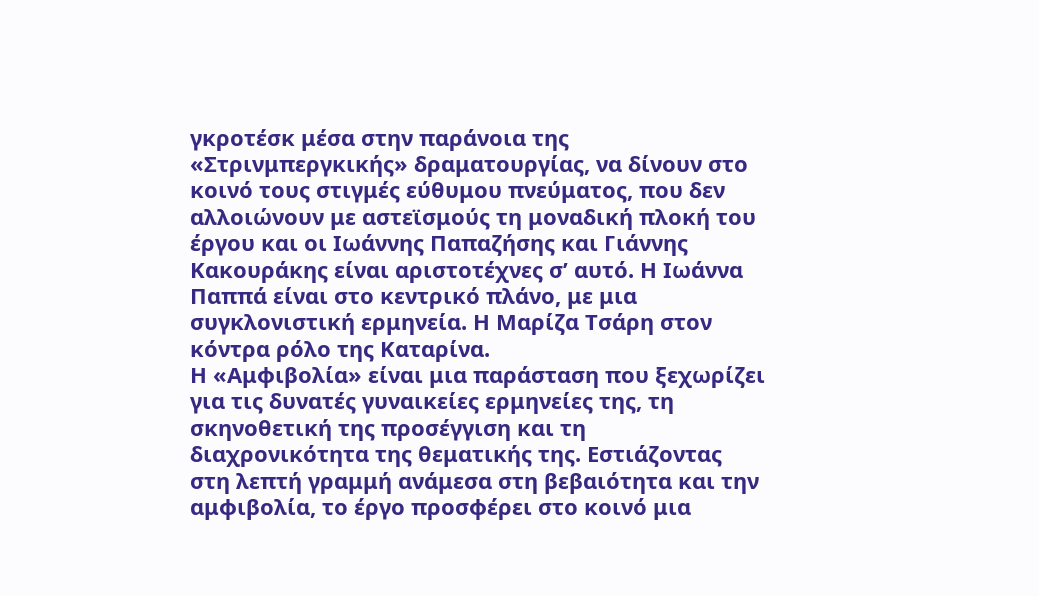γκροτέσκ μέσα στην παράνοια της «Στρινμπεργκικής» δραματουργίας, να δίνουν στο κοινό τους στιγμές εύθυμου πνεύματος, που δεν αλλοιώνουν με αστεϊσμούς τη μοναδική πλοκή του έργου και οι Ιωάννης Παπαζήσης και Γιάννης Κακουράκης είναι αριστοτέχνες σ’ αυτό. Η Ιωάννα Παππά είναι στο κεντρικό πλάνο, με μια συγκλονιστική ερμηνεία. Η Μαρίζα Τσάρη στον κόντρα ρόλο της Καταρίνα.
Η «Αμφιβολία» είναι μια παράσταση που ξεχωρίζει για τις δυνατές γυναικείες ερμηνείες της, τη σκηνοθετική της προσέγγιση και τη διαχρονικότητα της θεματικής της. Εστιάζοντας στη λεπτή γραμμή ανάμεσα στη βεβαιότητα και την αμφιβολία, το έργο προσφέρει στο κοινό μια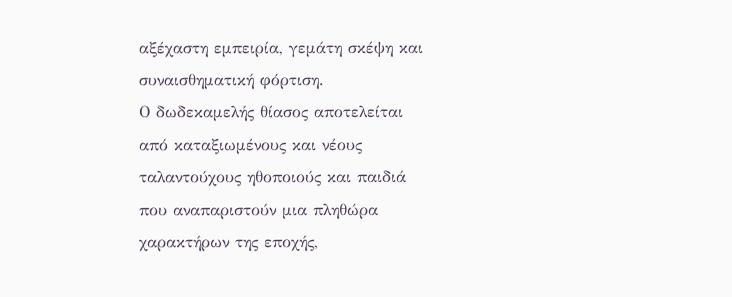αξέχαστη εμπειρία, γεμάτη σκέψη και συναισθηματική φόρτιση.
Ο δωδεκαμελής θίασος αποτελείται από καταξιωμένους και νέους ταλαντούχους ηθοποιούς και παιδιά που αναπαριστούν μια πληθώρα χαρακτήρων της εποχής,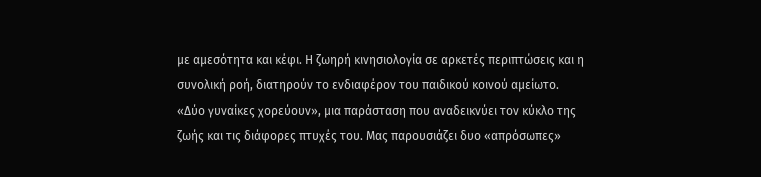με αμεσότητα και κέφι. Η ζωηρή κινησιολογία σε αρκετές περιπτώσεις και η συνολική ροή, διατηρούν το ενδιαφέρον του παιδικού κοινού αμείωτο.
«Δύο γυναίκες χορεύουν», μια παράσταση που αναδεικνύει τον κύκλο της ζωής και τις διάφορες πτυχές του. Μας παρουσιάζει δυο «απρόσωπες»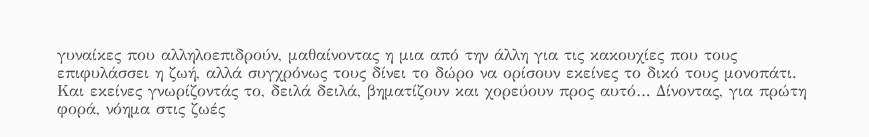γυναίκες που αλληλοεπιδρούν, μαθαίνοντας η μια από την άλλη για τις κακουχίες που τους επιφυλάσσει η ζωή, αλλά συγχρόνως τους δίνει το δώρο να ορίσουν εκείνες το δικό τους μονοπάτι. Και εκείνες γνωρίζοντάς το, δειλά δειλά, βηματίζουν και χορεύουν προς αυτό… Δίνοντας, για πρώτη φορά, νόημα στις ζωές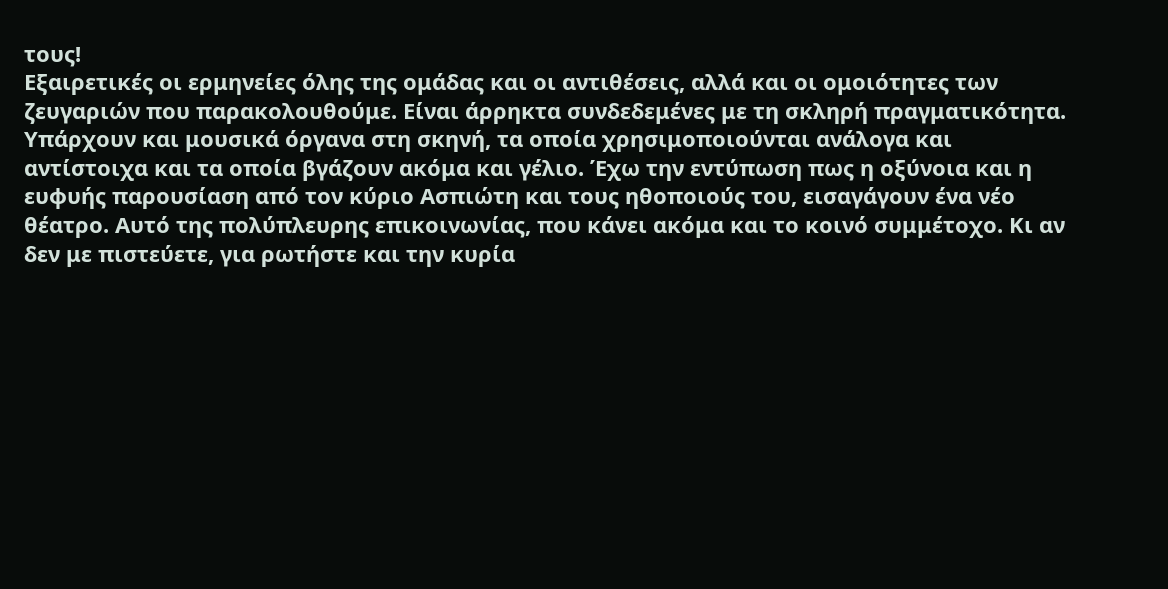τους!
Εξαιρετικές οι ερμηνείες όλης της ομάδας και οι αντιθέσεις, αλλά και οι ομοιότητες των ζευγαριών που παρακολουθούμε. Είναι άρρηκτα συνδεδεμένες με τη σκληρή πραγματικότητα.
Υπάρχουν και μουσικά όργανα στη σκηνή, τα οποία χρησιμοποιούνται ανάλογα και αντίστοιχα και τα οποία βγάζουν ακόμα και γέλιο. Έχω την εντύπωση πως η οξύνοια και η ευφυής παρουσίαση από τον κύριο Ασπιώτη και τους ηθοποιούς του, εισαγάγουν ένα νέο θέατρο. Αυτό της πολύπλευρης επικοινωνίας, που κάνει ακόμα και το κοινό συμμέτοχο. Κι αν δεν με πιστεύετε, για ρωτήστε και την κυρία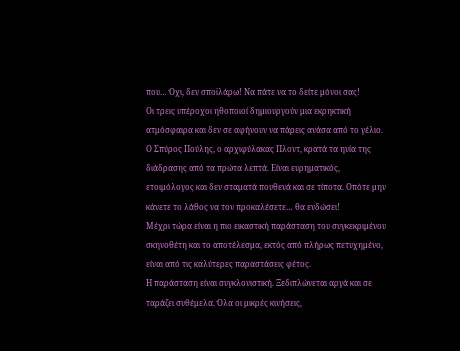που… Όχι, δεν σποϊλάρω! Να πάτε να το δείτε μόνοι σας!
Οι τρεις υπέροχοι ηθοποιοί δημιουργούν μια εκρηκτική ατμόσφαιρα και δεν σε αφήνουν να πάρεις ανάσα από το γέλιο. Ο Σπύρος Πούλης, ο αρχιφύλακας Πλοντ, κρατά τα ηνία της διάδρασης από τα πρώτα λεπτά. Είναι ευρηματικός, ετοιμόλογος και δεν σταματά πουθενά και σε τίποτα. Οπότε μην κάνετε το λάθος να τον προκαλέσετε… θα ενδώσει!
Μέχρι τώρα είναι η πιο εικαστική παράσταση του συγκεκριμένου σκηνοθέτη και το αποτέλεσμα, εκτός από πλήρως πετυχημένο, είναι από τις καλύτερες παραστάσεις φέτος.
Η παράσταση είναι συγκλονιστική. Ξεδιπλώνεται αργά και σε ταράζει συθέμελα. Όλα οι μικρές κινήσεις,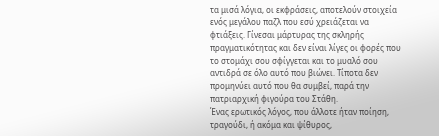τα μισά λόγια, οι εκφράσεις, αποτελούν στοιχεία ενός μεγάλου παζλ που εσύ χρειάζεται να φτιάξεις. Γίνεσαι μάρτυρας της σκληρής πραγματικότητας και δεν είναι λίγες οι φορές που το στομάχι σου σφίγγεται και το μυαλό σου αντιδρά σε όλο αυτό που βιώνει. Τίποτα δεν προμηνύει αυτό που θα συμβεί, παρά την πατριαρχική φιγούρα του Στάθη.
Ένας ερωτικός λόγος, που άλλοτε ήταν ποίηση, τραγούδι, ή ακόμα και ψίθυρος,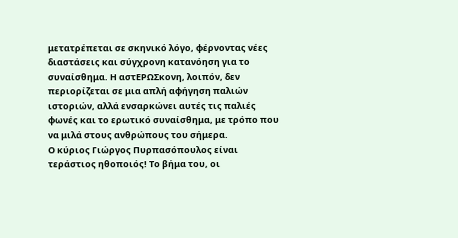μετατρέπεται σε σκηνικό λόγο, φέρνοντας νέες διαστάσεις και σύγχρονη κατανόηση για το συναίσθημα. Η αστΕΡΩΣκονη, λοιπόν, δεν περιορίζεται σε μια απλή αφήγηση παλιών ιστοριών, αλλά ενσαρκώνει αυτές τις παλιές φωνές και το ερωτικό συναίσθημα, με τρόπο που να μιλά στους ανθρώπους του σήμερα.
Ο κύριος Γιώργος Πυρπασόπουλος είναι τεράστιος ηθοποιός! Το βήμα του, οι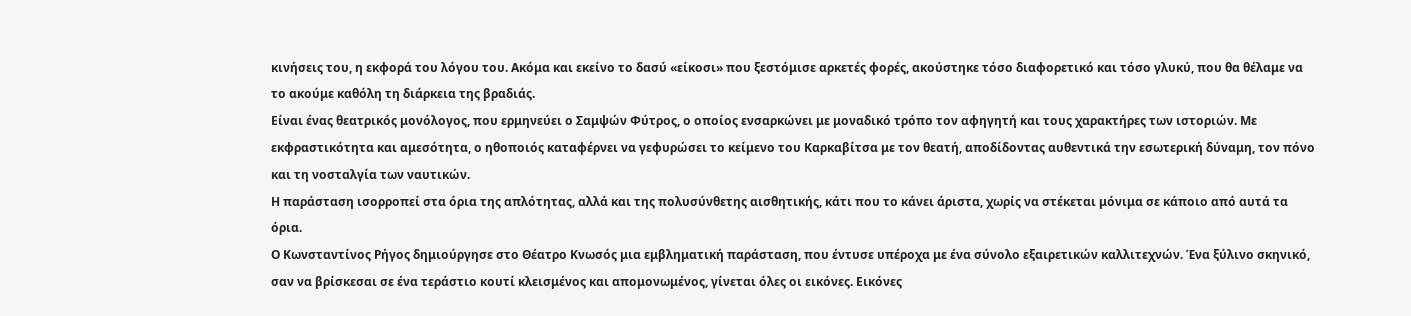κινήσεις του, η εκφορά του λόγου του. Ακόμα και εκείνο το δασύ «είκοσι» που ξεστόμισε αρκετές φορές, ακούστηκε τόσο διαφορετικό και τόσο γλυκύ, που θα θέλαμε να το ακούμε καθόλη τη διάρκεια της βραδιάς.
Είναι ένας θεατρικός μονόλογος, που ερμηνεύει ο Σαμψών Φύτρος, ο οποίος ενσαρκώνει με μοναδικό τρόπο τον αφηγητή και τους χαρακτήρες των ιστοριών. Με εκφραστικότητα και αμεσότητα, ο ηθοποιός καταφέρνει να γεφυρώσει το κείμενο του Καρκαβίτσα με τον θεατή, αποδίδοντας αυθεντικά την εσωτερική δύναμη, τον πόνο και τη νοσταλγία των ναυτικών.
Η παράσταση ισορροπεί στα όρια της απλότητας, αλλά και της πολυσύνθετης αισθητικής, κάτι που το κάνει άριστα, χωρίς να στέκεται μόνιμα σε κάποιο από αυτά τα όρια.
Ο Κωνσταντίνος Ρήγος δημιούργησε στο Θέατρο Κνωσός μια εμβληματική παράσταση, που έντυσε υπέροχα με ένα σύνολο εξαιρετικών καλλιτεχνών. Ένα ξύλινο σκηνικό, σαν να βρίσκεσαι σε ένα τεράστιο κουτί κλεισμένος και απομονωμένος, γίνεται όλες οι εικόνες. Εικόνες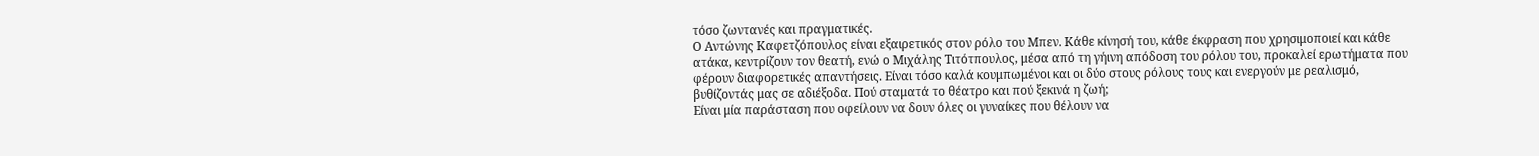τόσο ζωντανές και πραγματικές.
Ο Αντώνης Καφετζόπουλος είναι εξαιρετικός στον ρόλο του Μπεν. Κάθε κίνησή του, κάθε έκφραση που χρησιμοποιεί και κάθε ατάκα, κεντρίζουν τον θεατή, ενώ ο Μιχάλης Τιτότπουλος, μέσα από τη γήινη απόδοση του ρόλου του, προκαλεί ερωτήματα που φέρουν διαφορετικές απαντήσεις. Είναι τόσο καλά κουμπωμένοι και οι δύο στους ρόλους τους και ενεργούν με ρεαλισμό, βυθίζοντάς μας σε αδιέξοδα. Πού σταματά το θέατρο και πού ξεκινά η ζωή;
Είναι μία παράσταση που οφείλουν να δουν όλες οι γυναίκες που θέλουν να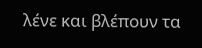λένε και βλέπουν τα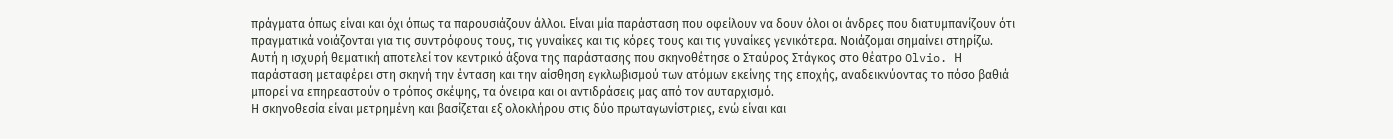πράγματα όπως είναι και όχι όπως τα παρουσιάζουν άλλοι. Είναι μία παράσταση που οφείλουν να δουν όλοι οι άνδρες που διατυμπανίζουν ότι πραγματικά νοιάζονται για τις συντρόφους τους, τις γυναίκες και τις κόρες τους και τις γυναίκες γενικότερα. Νοιάζομαι σημαίνει στηρίζω.
Αυτή η ισχυρή θεματική αποτελεί τον κεντρικό άξονα της παράστασης που σκηνοθέτησε ο Σταύρος Στάγκος στο θέατρο Olvio. Η παράσταση μεταφέρει στη σκηνή την ένταση και την αίσθηση εγκλωβισμού των ατόμων εκείνης της εποχής, αναδεικνύοντας το πόσο βαθιά μπορεί να επηρεαστούν ο τρόπος σκέψης, τα όνειρα και οι αντιδράσεις μας από τον αυταρχισμό.
Η σκηνοθεσία είναι μετρημένη και βασίζεται εξ ολοκλήρου στις δύο πρωταγωνίστριες, ενώ είναι και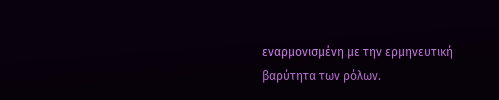εναρμονισμένη με την ερμηνευτική βαρύτητα των ρόλων.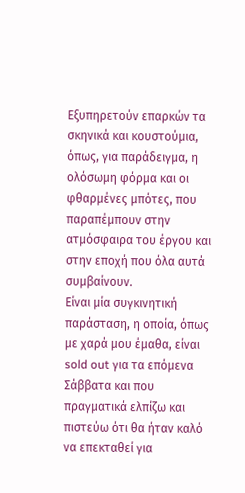Εξυπηρετούν επαρκών τα σκηνικά και κουστούμια, όπως, για παράδειγμα, η ολόσωμη φόρμα και οι φθαρμένες μπότες, που παραπέμπουν στην ατμόσφαιρα του έργου και στην εποχή που όλα αυτά συμβαίνουν.
Είναι μία συγκινητική παράσταση, η οποία, όπως με χαρά μου έμαθα, είναι sold out για τα επόμενα Σάββατα και που πραγματικά ελπίζω και πιστεύω ότι θα ήταν καλό να επεκταθεί για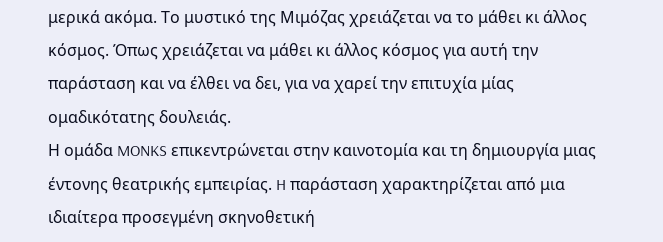μερικά ακόμα. Το μυστικό της Μιμόζας χρειάζεται να το μάθει κι άλλος κόσμος. Όπως χρειάζεται να μάθει κι άλλος κόσμος για αυτή την παράσταση και να έλθει να δει, για να χαρεί την επιτυχία μίας ομαδικότατης δουλειάς.
Η ομάδα MONKS επικεντρώνεται στην καινοτομία και τη δημιουργία μιας έντονης θεατρικής εμπειρίας. H παράσταση χαρακτηρίζεται από μια ιδιαίτερα προσεγμένη σκηνοθετική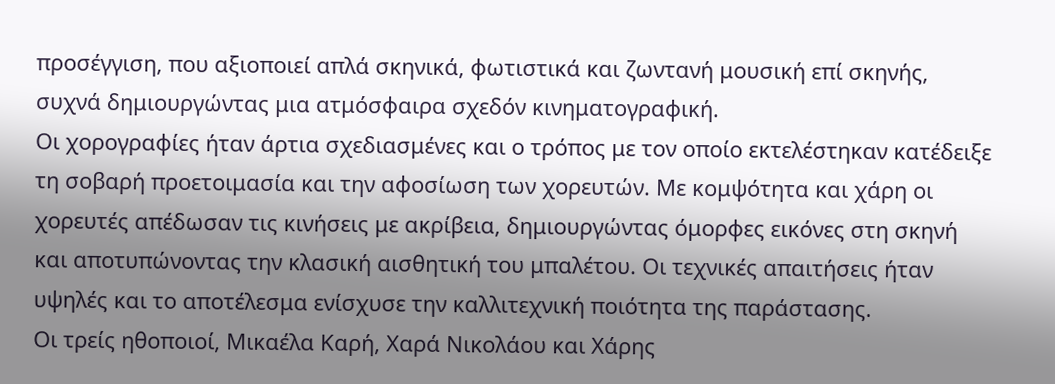προσέγγιση, που αξιοποιεί απλά σκηνικά, φωτιστικά και ζωντανή μουσική επί σκηνής, συχνά δημιουργώντας μια ατμόσφαιρα σχεδόν κινηματογραφική.
Οι χορογραφίες ήταν άρτια σχεδιασμένες και ο τρόπος με τον οποίο εκτελέστηκαν κατέδειξε τη σοβαρή προετοιμασία και την αφοσίωση των χορευτών. Με κομψότητα και χάρη οι χορευτές απέδωσαν τις κινήσεις με ακρίβεια, δημιουργώντας όμορφες εικόνες στη σκηνή και αποτυπώνοντας την κλασική αισθητική του μπαλέτου. Οι τεχνικές απαιτήσεις ήταν υψηλές και το αποτέλεσμα ενίσχυσε την καλλιτεχνική ποιότητα της παράστασης.
Οι τρείς ηθοποιοί, Μικαέλα Καρή, Χαρά Νικολάου και Χάρης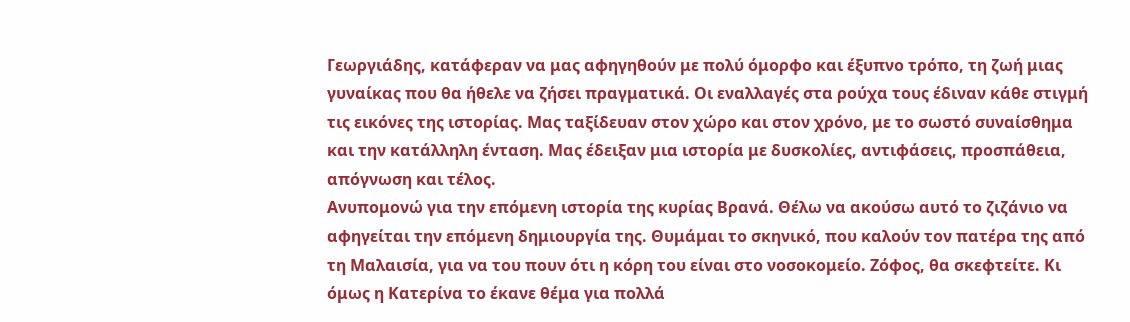Γεωργιάδης, κατάφεραν να μας αφηγηθούν με πολύ όμορφο και έξυπνο τρόπο, τη ζωή μιας γυναίκας που θα ήθελε να ζήσει πραγματικά. Οι εναλλαγές στα ρούχα τους έδιναν κάθε στιγμή τις εικόνες της ιστορίας. Μας ταξίδευαν στον χώρο και στον χρόνο, με το σωστό συναίσθημα και την κατάλληλη ένταση. Μας έδειξαν μια ιστορία με δυσκολίες, αντιφάσεις, προσπάθεια, απόγνωση και τέλος.
Ανυπομονώ για την επόμενη ιστορία της κυρίας Βρανά. Θέλω να ακούσω αυτό το ζιζάνιο να αφηγείται την επόμενη δημιουργία της. Θυμάμαι το σκηνικό, που καλούν τον πατέρα της από τη Μαλαισία, για να του πουν ότι η κόρη του είναι στο νοσοκομείο. Ζόφος, θα σκεφτείτε. Κι όμως η Κατερίνα το έκανε θέμα για πολλά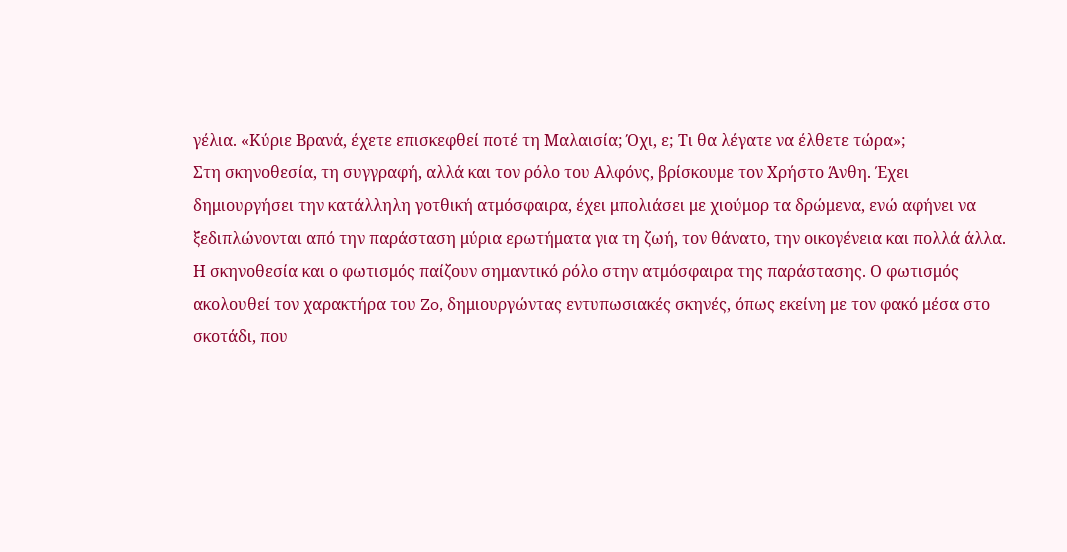γέλια. «Κύριε Βρανά, έχετε επισκεφθεί ποτέ τη Μαλαισία; Όχι, ε; Τι θα λέγατε να έλθετε τώρα»;
Στη σκηνοθεσία, τη συγγραφή, αλλά και τον ρόλο του Αλφόνς, βρίσκουμε τον Χρήστο Άνθη. Έχει δημιουργήσει την κατάλληλη γοτθική ατμόσφαιρα, έχει μπολιάσει με χιούμορ τα δρώμενα, ενώ αφήνει να ξεδιπλώνονται από την παράσταση μύρια ερωτήματα για τη ζωή, τον θάνατο, την οικογένεια και πολλά άλλα.
Η σκηνοθεσία και ο φωτισμός παίζουν σημαντικό ρόλο στην ατμόσφαιρα της παράστασης. Ο φωτισμός ακολουθεί τον χαρακτήρα του Zo, δημιουργώντας εντυπωσιακές σκηνές, όπως εκείνη με τον φακό μέσα στο σκοτάδι, που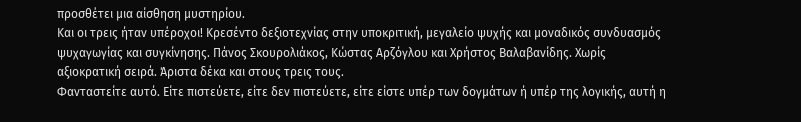προσθέτει μια αίσθηση μυστηρίου.
Και οι τρεις ήταν υπέροχοι! Κρεσέντο δεξιοτεχνίας στην υποκριτική, μεγαλείο ψυχής και μοναδικός συνδυασμός ψυχαγωγίας και συγκίνησης. Πάνος Σκουρολιάκος, Κώστας Αρζόγλου και Χρήστος Βαλαβανίδης. Χωρίς αξιοκρατική σειρά. Άριστα δέκα και στους τρεις τους.
Φανταστείτε αυτό. Είτε πιστεύετε, είτε δεν πιστεύετε, είτε είστε υπέρ των δογμάτων ή υπέρ της λογικής, αυτή η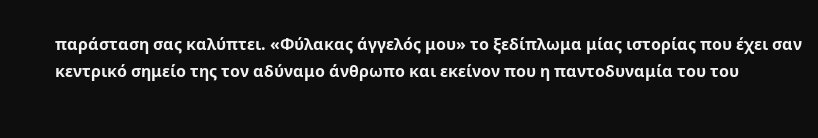παράσταση σας καλύπτει. «Φύλακας άγγελός μου» το ξεδίπλωμα μίας ιστορίας που έχει σαν κεντρικό σημείο της τον αδύναμο άνθρωπο και εκείνον που η παντοδυναμία του του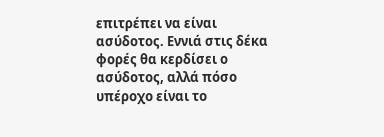επιτρέπει να είναι ασύδοτος. Εννιά στις δέκα φορές θα κερδίσει ο ασύδοτος, αλλά πόσο υπέροχο είναι το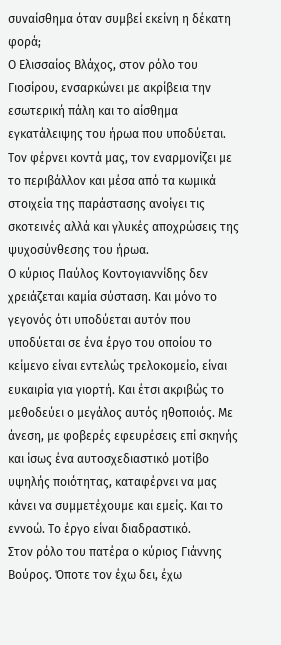συναίσθημα όταν συμβεί εκείνη η δέκατη φορά;
Ο Ελισσαίος Βλάχος, στον ρόλο του Γιοσίρου, ενσαρκώνει με ακρίβεια την εσωτερική πάλη και το αίσθημα εγκατάλειψης του ήρωα που υποδύεται. Τον φέρνει κοντά μας, τον εναρμονίζει με το περιβάλλον και μέσα από τα κωμικά στοιχεία της παράστασης ανοίγει τις σκοτεινές αλλά και γλυκές αποχρώσεις της ψυχοσύνθεσης του ήρωα.
Ο κύριος Παύλος Κοντογιαννίδης δεν χρειάζεται καμία σύσταση. Και μόνο το γεγονός ότι υποδύεται αυτόν που υποδύεται σε ένα έργο του οποίου το κείμενο είναι εντελώς τρελοκομείο, είναι ευκαιρία για γιορτή. Και έτσι ακριβώς το μεθοδεύει ο μεγάλος αυτός ηθοποιός. Με άνεση, με φοβερές εφευρέσεις επί σκηνής και ίσως ένα αυτοσχεδιαστικό μοτίβο υψηλής ποιότητας, καταφέρνει να μας κάνει να συμμετέχουμε και εμείς. Και το εννοώ. Το έργο είναι διαδραστικό.
Στον ρόλο του πατέρα ο κύριος Γιάννης Βούρος. Όποτε τον έχω δει, έχω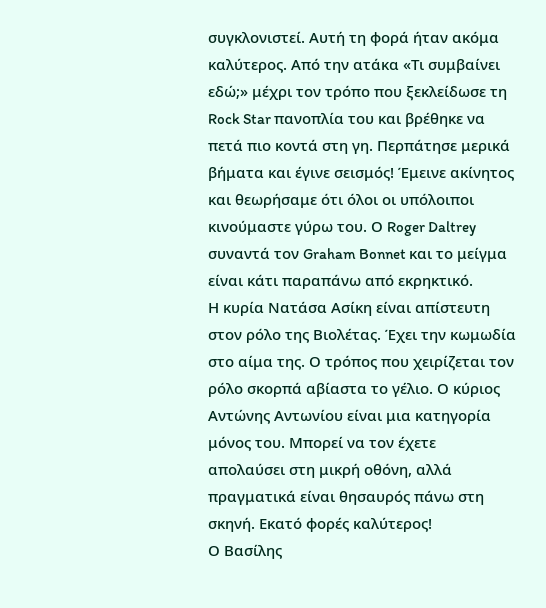συγκλονιστεί. Αυτή τη φορά ήταν ακόμα καλύτερος. Από την ατάκα «Τι συμβαίνει εδώ;» μέχρι τον τρόπο που ξεκλείδωσε τη Rock Star πανοπλία του και βρέθηκε να πετά πιο κοντά στη γη. Περπάτησε μερικά βήματα και έγινε σεισμός! Έμεινε ακίνητος και θεωρήσαμε ότι όλοι οι υπόλοιποι κινούμαστε γύρω του. Ο Roger Daltrey συναντά τον Graham Bonnet και το μείγμα είναι κάτι παραπάνω από εκρηκτικό.
Η κυρία Νατάσα Ασίκη είναι απίστευτη στον ρόλο της Βιολέτας. Έχει την κωμωδία στο αίμα της. Ο τρόπος που χειρίζεται τον ρόλο σκορπά αβίαστα το γέλιο. Ο κύριος Αντώνης Αντωνίου είναι μια κατηγορία μόνος του. Μπορεί να τον έχετε απολαύσει στη μικρή οθόνη, αλλά πραγματικά είναι θησαυρός πάνω στη σκηνή. Εκατό φορές καλύτερος!
Ο Βασίλης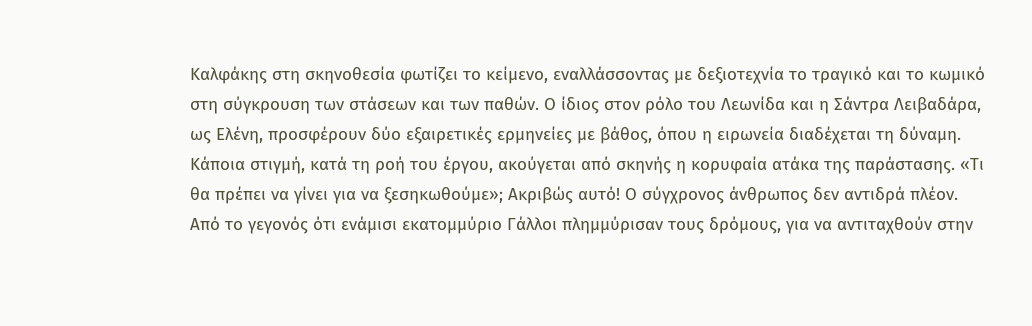Καλφάκης στη σκηνοθεσία φωτίζει το κείμενο, εναλλάσσοντας με δεξιοτεχνία το τραγικό και το κωμικό στη σύγκρουση των στάσεων και των παθών. Ο ίδιος στον ρόλο του Λεωνίδα και η Σάντρα Λειβαδάρα, ως Ελένη, προσφέρουν δύο εξαιρετικές ερμηνείες με βάθος, όπου η ειρωνεία διαδέχεται τη δύναμη.
Κάποια στιγμή, κατά τη ροή του έργου, ακούγεται από σκηνής η κορυφαία ατάκα της παράστασης. «Τι θα πρέπει να γίνει για να ξεσηκωθούμε»; Ακριβώς αυτό! Ο σύγχρονος άνθρωπος δεν αντιδρά πλέον. Από το γεγονός ότι ενάμισι εκατομμύριο Γάλλοι πλημμύρισαν τους δρόμους, για να αντιταχθούν στην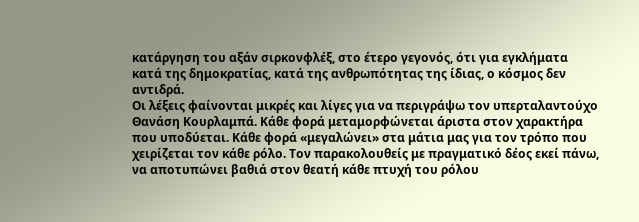κατάργηση του αξάν σιρκονφλέξ, στο έτερο γεγονός, ότι για εγκλήματα κατά της δημοκρατίας, κατά της ανθρωπότητας της ίδιας, ο κόσμος δεν αντιδρά.
Οι λέξεις φαίνονται μικρές και λίγες για να περιγράψω τον υπερταλαντούχο Θανάση Κουρλαμπά. Κάθε φορά μεταμορφώνεται άριστα στον χαρακτήρα που υποδύεται. Κάθε φορά «μεγαλώνει» στα μάτια μας για τον τρόπο που χειρίζεται τον κάθε ρόλο. Τον παρακολουθείς με πραγματικό δέος εκεί πάνω, να αποτυπώνει βαθιά στον θεατή κάθε πτυχή του ρόλου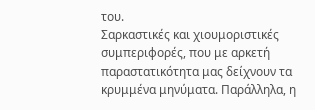του.
Σαρκαστικές και χιουμοριστικές συμπεριφορές, που με αρκετή παραστατικότητα μας δείχνουν τα κρυμμένα μηνύματα. Παράλληλα, η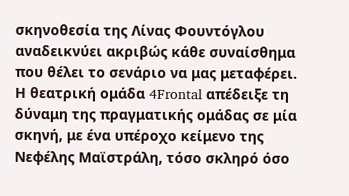σκηνοθεσία της Λίνας Φουντόγλου αναδεικνύει ακριβώς κάθε συναίσθημα που θέλει το σενάριο να μας μεταφέρει.
Η θεατρική ομάδα 4Frontal απέδειξε τη δύναμη της πραγματικής ομάδας σε μία σκηνή, με ένα υπέροχο κείμενο της Νεφέλης Μαϊστράλη, τόσο σκληρό όσο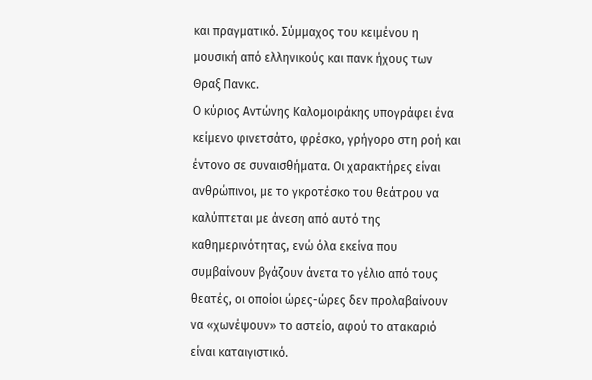και πραγματικό. Σύμμαχος του κειμένου η μουσική από ελληνικούς και πανκ ήχους των Θραξ Πανκc.
Ο κύριος Αντώνης Καλομοιράκης υπογράφει ένα κείμενο φινετσάτο, φρέσκο, γρήγορο στη ροή και έντονο σε συναισθήματα. Οι χαρακτήρες είναι ανθρώπινοι, με το γκροτέσκο του θεάτρου να καλύπτεται με άνεση από αυτό της καθημερινότητας, ενώ όλα εκείνα που συμβαίνουν βγάζουν άνετα το γέλιο από τους θεατές, οι οποίοι ώρες-ώρες δεν προλαβαίνουν να «χωνέψουν» το αστείο, αφού το ατακαριό είναι καταιγιστικό.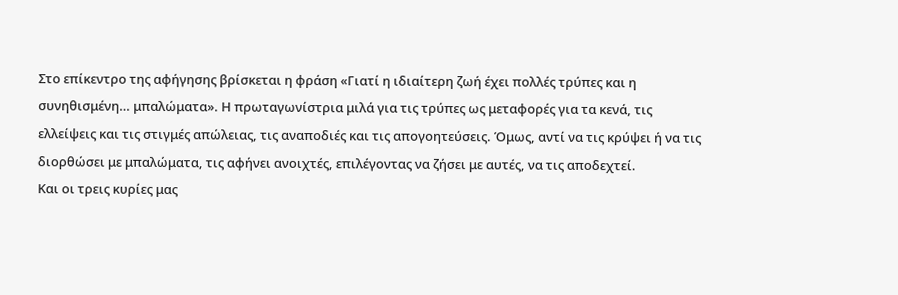Στο επίκεντρο της αφήγησης βρίσκεται η φράση «Γιατί η ιδιαίτερη ζωή έχει πολλές τρύπες και η συνηθισμένη… μπαλώματα». Η πρωταγωνίστρια μιλά για τις τρύπες ως μεταφορές για τα κενά, τις ελλείψεις και τις στιγμές απώλειας, τις αναποδιές και τις απογοητεύσεις. Όμως, αντί να τις κρύψει ή να τις διορθώσει με μπαλώματα, τις αφήνει ανοιχτές, επιλέγοντας να ζήσει με αυτές, να τις αποδεχτεί.
Και οι τρεις κυρίες μας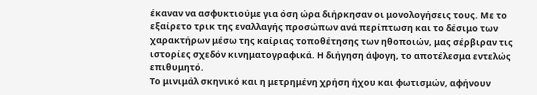έκαναν να ασφυκτιούμε για όση ώρα διήρκησαν οι μονολογήσεις τους. Με το εξαίρετο τρικ της εναλλαγής προσώπων ανά περίπτωση και το δέσιμο των χαρακτήρων μέσω της καίριας τοποθέτησης των ηθοποιών, μας σέρβιραν τις ιστορίες σχεδόν κινηματογραφικά. Η διήγηση άψογη, το αποτέλεσμα εντελώς επιθυμητό.
Το μινιμάλ σκηνικό και η μετρημένη χρήση ήχου και φωτισμών, αφήνουν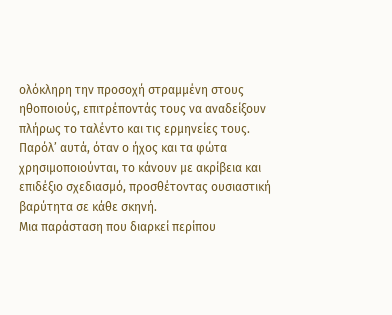ολόκληρη την προσοχή στραμμένη στους ηθοποιούς, επιτρέποντάς τους να αναδείξουν πλήρως το ταλέντο και τις ερμηνείες τους. Παρόλ’ αυτά, όταν ο ήχος και τα φώτα χρησιμοποιούνται, το κάνουν με ακρίβεια και επιδέξιο σχεδιασμό, προσθέτοντας ουσιαστική βαρύτητα σε κάθε σκηνή.
Μια παράσταση που διαρκεί περίπου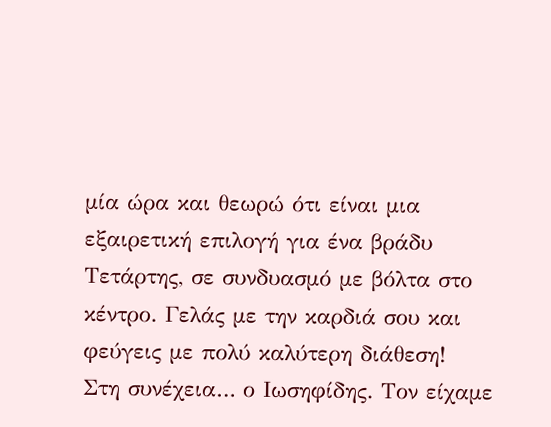μία ώρα και θεωρώ ότι είναι μια εξαιρετική επιλογή για ένα βράδυ Τετάρτης, σε συνδυασμό με βόλτα στο κέντρο. Γελάς με την καρδιά σου και φεύγεις με πολύ καλύτερη διάθεση!
Στη συνέχεια… ο Ιωσηφίδης. Τον είχαμε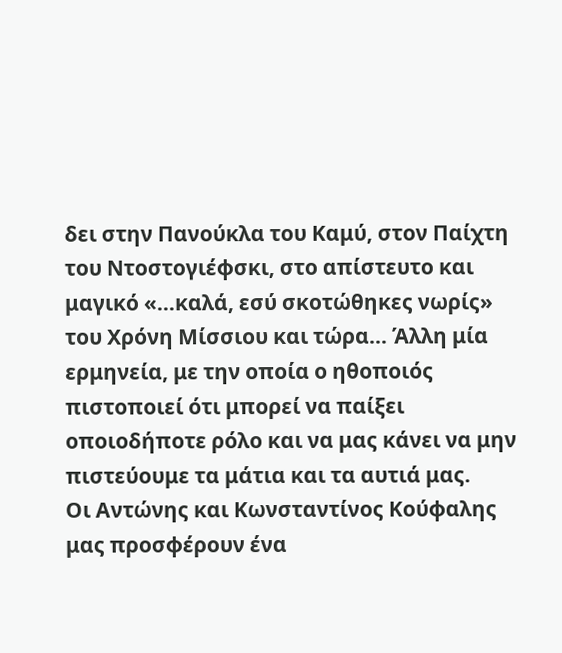δει στην Πανούκλα του Καμύ, στον Παίχτη του Ντοστογιέφσκι, στο απίστευτο και μαγικό «…καλά, εσύ σκοτώθηκες νωρίς» του Χρόνη Μίσσιου και τώρα… Άλλη μία ερμηνεία, με την οποία ο ηθοποιός πιστοποιεί ότι μπορεί να παίξει οποιοδήποτε ρόλο και να μας κάνει να μην πιστεύουμε τα μάτια και τα αυτιά μας.
Οι Αντώνης και Κωνσταντίνος Κούφαλης μας προσφέρουν ένα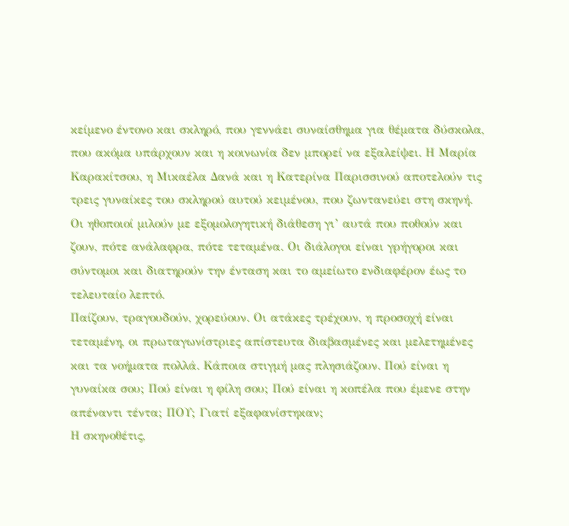κείμενο έντονο και σκληρό, που γεννάει συναίσθημα για θέματα δύσκολα, που ακόμα υπάρχουν και η κοινωνία δεν μπορεί να εξαλείψει. Η Μαρία Καρακίτσου, η Μικαέλα Δανά και η Κατερίνα Παρισσινού αποτελούν τις τρεις γυναίκες του σκληρού αυτού κειμένου, που ζωντανεύει στη σκηνή.
Οι ηθοποιοί μιλούν με εξομολογητική διάθεση γι’ αυτά που ποθούν και ζουν, πότε ανάλαφρα, πότε τεταμένα. Οι διάλογοι είναι γρήγοροι και σύντομοι και διατηρούν την ένταση και το αμείωτο ενδιαφέρον έως το τελευταίο λεπτό.
Παίζουν, τραγουδούν, χορεύουν. Οι ατάκες τρέχουν, η προσοχή είναι τεταμένη, οι πρωταγωνίστριες απίστευτα διαβασμένες και μελετημένες και τα νοήματα πολλά. Κάποια στιγμή μας πλησιάζουν. Πού είναι η γυναίκα σου; Πού είναι η φίλη σου; Πού είναι η κοπέλα που έμενε στην απέναντι τέντα; ΠΟΥ; Γιατί εξαφανίστηκαν;
Η σκηνοθέτις,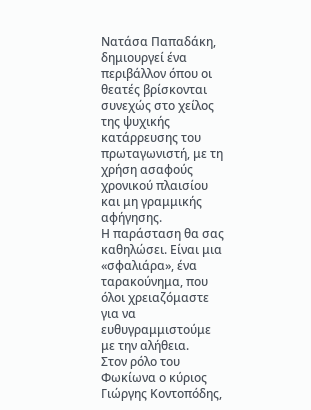Νατάσα Παπαδάκη, δημιουργεί ένα περιβάλλον όπου οι θεατές βρίσκονται συνεχώς στο χείλος της ψυχικής κατάρρευσης του πρωταγωνιστή, με τη χρήση ασαφούς χρονικού πλαισίου και μη γραμμικής αφήγησης.
Η παράσταση θα σας καθηλώσει. Είναι μια «σφαλιάρα», ένα ταρακούνημα, που όλοι χρειαζόμαστε για να ευθυγραμμιστούμε με την αλήθεια.
Στον ρόλο του Φωκίωνα ο κύριος Γιώργης Κοντοπόδης,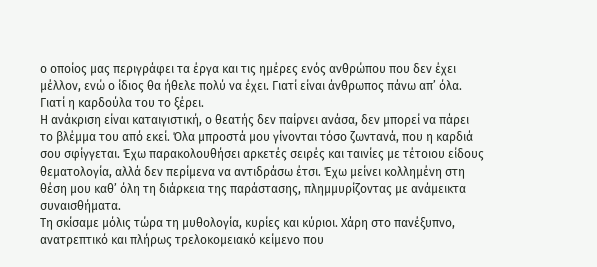ο οποίος μας περιγράφει τα έργα και τις ημέρες ενός ανθρώπου που δεν έχει μέλλον, ενώ ο ίδιος θα ήθελε πολύ να έχει. Γιατί είναι άνθρωπος πάνω απ’ όλα. Γιατί η καρδούλα του το ξέρει.
Η ανάκριση είναι καταιγιστική, ο θεατής δεν παίρνει ανάσα, δεν μπορεί να πάρει το βλέμμα του από εκεί. Όλα μπροστά μου γίνονται τόσο ζωντανά, που η καρδιά σου σφίγγεται. Έχω παρακολουθήσει αρκετές σειρές και ταινίες με τέτοιου είδους θεματολογία, αλλά δεν περίμενα να αντιδράσω έτσι. Έχω μείνει κολλημένη στη θέση μου καθ’ όλη τη διάρκεια της παράστασης, πλημμυρίζοντας με ανάμεικτα συναισθήματα.
Τη σκίσαμε μόλις τώρα τη μυθολογία, κυρίες και κύριοι. Χάρη στο πανέξυπνο, ανατρεπτικό και πλήρως τρελοκομειακό κείμενο που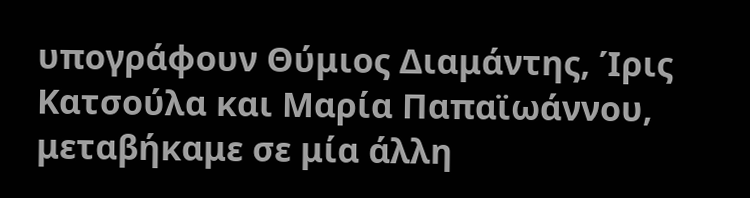υπογράφουν Θύμιος Διαμάντης, Ίρις Κατσούλα και Μαρία Παπαϊωάννου, μεταβήκαμε σε μία άλλη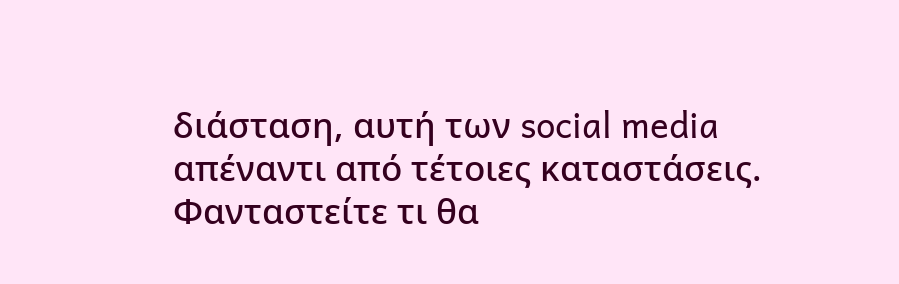διάσταση, αυτή των social media απέναντι από τέτοιες καταστάσεις. Φανταστείτε τι θα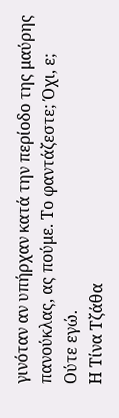γινόταν αν υπήρχαν κατά την περίοδο της μαύρης πανούκλας, ας πούμε. Το φαντάζεστε; Όχι, ε; Ούτε εγώ.
Η Τίνα Τζάθα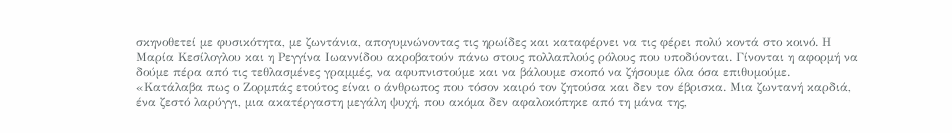σκηνοθετεί με φυσικότητα, με ζωντάνια, απογυμνώνοντας τις ηρωίδες και καταφέρνει να τις φέρει πολύ κοντά στο κοινό. Η Μαρία Κεσίλογλου και η Ρεγγίνα Ιωαννίδου ακροβατούν πάνω στους πολλαπλούς ρόλους που υποδύονται. Γίνονται η αφορμή να δούμε πέρα από τις τεθλασμένες γραμμές, να αφυπνιστούμε και να βάλουμε σκοπό να ζήσουμε όλα όσα επιθυμούμε.
«Κατάλαβα πως ο Ζορμπάς ετούτος είναι ο άνθρωπος που τόσον καιρό τον ζητούσα και δεν τον έβρισκα. Μια ζωντανή καρδιά, ένα ζεστό λαρύγγι, μια ακατέργαστη μεγάλη ψυχή, που ακόμα δεν αφαλοκόπηκε από τη μάνα της,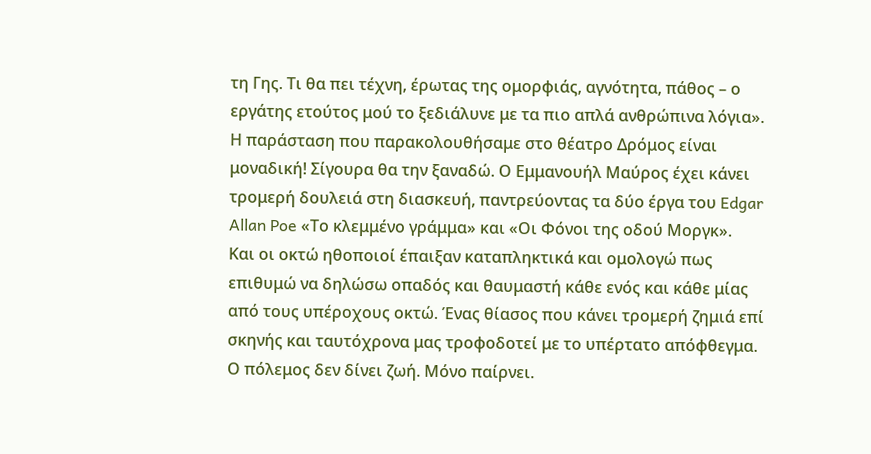τη Γης. Τι θα πει τέχνη, έρωτας της ομορφιάς, αγνότητα, πάθος – ο εργάτης ετούτος μού το ξεδιάλυνε με τα πιο απλά ανθρώπινα λόγια».
Η παράσταση που παρακολουθήσαμε στο θέατρο Δρόμος είναι μοναδική! Σίγουρα θα την ξαναδώ. Ο Εμμανουήλ Μαύρος έχει κάνει τρομερή δουλειά στη διασκευή, παντρεύοντας τα δύο έργα του Edgar Allan Poe «Το κλεμμένο γράμμα» και «Οι Φόνοι της οδού Μοργκ».
Και οι οκτώ ηθοποιοί έπαιξαν καταπληκτικά και ομολογώ πως επιθυμώ να δηλώσω οπαδός και θαυμαστή κάθε ενός και κάθε μίας από τους υπέροχους οκτώ. Ένας θίασος που κάνει τρομερή ζημιά επί σκηνής και ταυτόχρονα μας τροφοδοτεί με το υπέρτατο απόφθεγμα. Ο πόλεμος δεν δίνει ζωή. Μόνο παίρνει.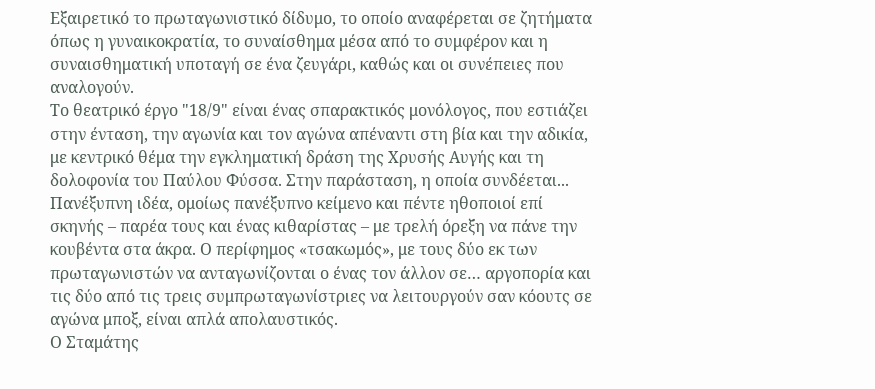Εξαιρετικό το πρωταγωνιστικό δίδυμο, το οποίο αναφέρεται σε ζητήματα όπως η γυναικοκρατία, το συναίσθημα μέσα από το συμφέρον και η συναισθηματική υποταγή σε ένα ζευγάρι, καθώς και οι συνέπειες που αναλογούν.
Το θεατρικό έργο "18/9" είναι ένας σπαρακτικός μονόλογος, που εστιάζει στην ένταση, την αγωνία και τον αγώνα απέναντι στη βία και την αδικία, με κεντρικό θέμα την εγκληματική δράση της Χρυσής Αυγής και τη δολοφονία του Παύλου Φύσσα. Στην παράσταση, η οποία συνδέεται...
Πανέξυπνη ιδέα, ομοίως πανέξυπνο κείμενο και πέντε ηθοποιοί επί σκηνής – παρέα τους και ένας κιθαρίστας – με τρελή όρεξη να πάνε την κουβέντα στα άκρα. Ο περίφημος «τσακωμός», με τους δύο εκ των πρωταγωνιστών να ανταγωνίζονται ο ένας τον άλλον σε… αργοπορία και τις δύο από τις τρεις συμπρωταγωνίστριες να λειτουργούν σαν κόουτς σε αγώνα μποξ, είναι απλά απολαυστικός.
Ο Σταμάτης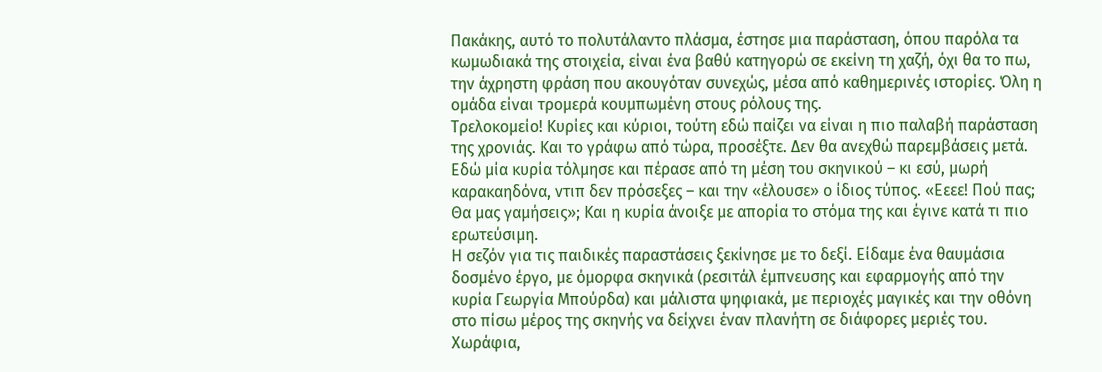Πακάκης, αυτό το πολυτάλαντο πλάσμα, έστησε μια παράσταση, όπου παρόλα τα κωμωδιακά της στοιχεία, είναι ένα βαθύ κατηγορώ σε εκείνη τη χαζή, όχι θα το πω, την άχρηστη φράση που ακουγόταν συνεχώς, μέσα από καθημερινές ιστορίες. Όλη η ομάδα είναι τρομερά κουμπωμένη στους ρόλους της.
Τρελοκομείο! Κυρίες και κύριοι, τούτη εδώ παίζει να είναι η πιο παλαβή παράσταση της χρονιάς. Και το γράφω από τώρα, προσέξτε. Δεν θα ανεχθώ παρεμβάσεις μετά. Εδώ μία κυρία τόλμησε και πέρασε από τη μέση του σκηνικού – κι εσύ, μωρή καρακαηδόνα, ντιπ δεν πρόσεξες – και την «έλουσε» ο ίδιος τύπος. «Εεεε! Πού πας; Θα μας γαμήσεις»; Και η κυρία άνοιξε με απορία το στόμα της και έγινε κατά τι πιο ερωτεύσιμη.
Η σεζόν για τις παιδικές παραστάσεις ξεκίνησε με το δεξί. Είδαμε ένα θαυμάσια δοσμένο έργο, με όμορφα σκηνικά (ρεσιτάλ έμπνευσης και εφαρμογής από την κυρία Γεωργία Μπούρδα) και μάλιστα ψηφιακά, με περιοχές μαγικές και την οθόνη στο πίσω μέρος της σκηνής να δείχνει έναν πλανήτη σε διάφορες μεριές του. Χωράφια,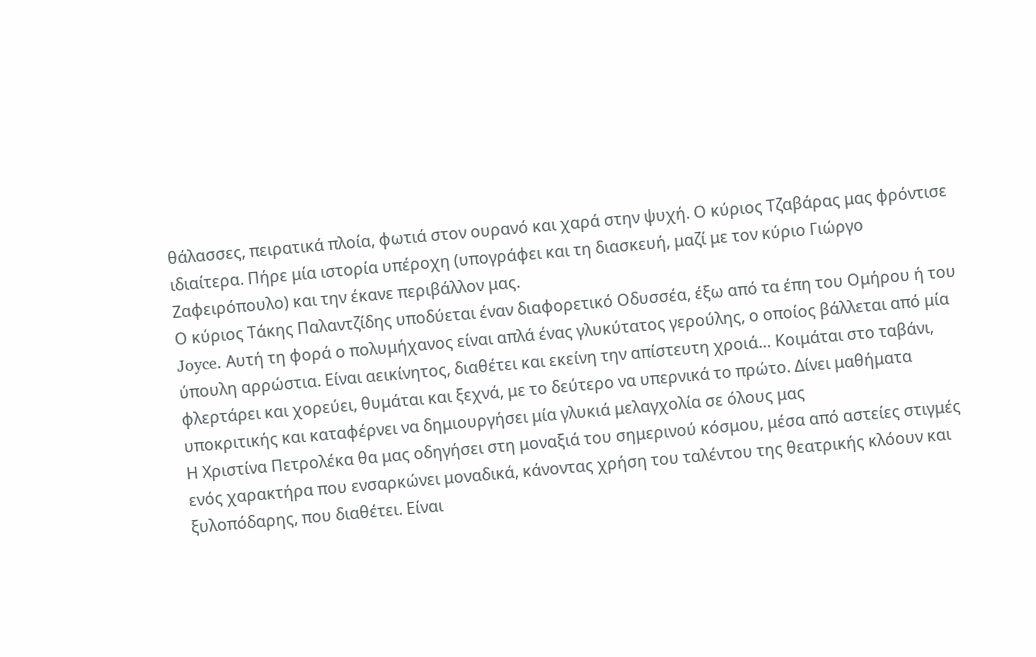θάλασσες, πειρατικά πλοία, φωτιά στον ουρανό και χαρά στην ψυχή. Ο κύριος Τζαβάρας μας φρόντισε ιδιαίτερα. Πήρε μία ιστορία υπέροχη (υπογράφει και τη διασκευή, μαζί με τον κύριο Γιώργο Ζαφειρόπουλο) και την έκανε περιβάλλον μας.
Ο κύριος Τάκης Παλαντζίδης υποδύεται έναν διαφορετικό Οδυσσέα, έξω από τα έπη του Ομήρου ή του Joyce. Αυτή τη φορά ο πολυμήχανος είναι απλά ένας γλυκύτατος γερούλης, ο οποίος βάλλεται από μία ύπουλη αρρώστια. Είναι αεικίνητος, διαθέτει και εκείνη την απίστευτη χροιά… Κοιμάται στο ταβάνι, φλερτάρει και χορεύει, θυμάται και ξεχνά, με το δεύτερο να υπερνικά το πρώτο. Δίνει μαθήματα υποκριτικής και καταφέρνει να δημιουργήσει μία γλυκιά μελαγχολία σε όλους μας
Η Χριστίνα Πετρολέκα θα μας οδηγήσει στη μοναξιά του σημερινού κόσμου, μέσα από αστείες στιγμές ενός χαρακτήρα που ενσαρκώνει μοναδικά, κάνοντας χρήση του ταλέντου της θεατρικής κλόουν και ξυλοπόδαρης, που διαθέτει. Είναι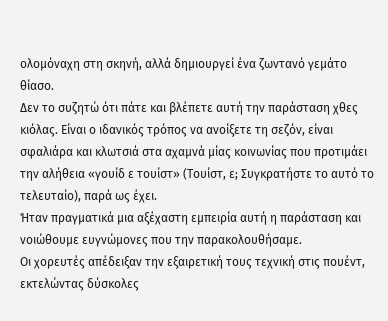ολομόναχη στη σκηνή, αλλά δημιουργεί ένα ζωντανό γεμάτο θίασο.
Δεν το συζητώ ότι πάτε και βλέπετε αυτή την παράσταση χθες κιόλας. Είναι ο ιδανικός τρόπος να ανοίξετε τη σεζόν, είναι σφαλιάρα και κλωτσιά στα αχαμνά μίας κοινωνίας που προτιμάει την αλήθεια «γουίδ ε τουίστ» (Τουίστ, ε; Συγκρατήστε το αυτό το τελευταίο), παρά ως έχει.
Ήταν πραγματικά μια αξέχαστη εμπειρία αυτή η παράσταση και νοιώθουμε ευγνώμονες που την παρακολουθήσαμε.
Οι χορευτές απέδειξαν την εξαιρετική τους τεχνική στις πουέντ, εκτελώντας δύσκολες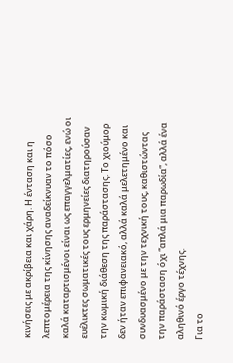κινήσεις με ακρίβεια και χάρη. Η ένταση και η λεπτομέρεια της κίνησης αναδείκνυαν το πόσο καλά καταρτισμένοι είναι ως επαγγελματίες, ενώ οι ευέλικτες σωματικές τους ερμηνείες διατηρούσαν την κωμική διάθεση της παράστασης. Το χιούμορ δεν ήταν επιφανειακό, αλλά καλά μελετημένο και συνδυασμένο με την τεχνική τους, καθιστώντας την παράσταση όχι “απλά μια παρωδία”, αλλά ένα αληθινό έργο τέχνης.
Για το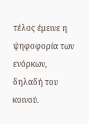τέλος έμεινε η ψηφοφορία των ενόρκων, δηλαδή του κοινού.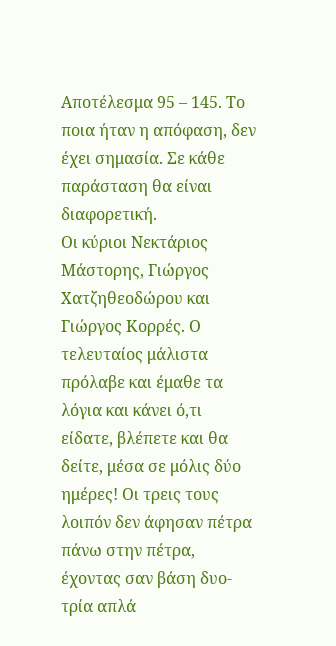Αποτέλεσμα 95 – 145. Το ποια ήταν η απόφαση, δεν έχει σημασία. Σε κάθε παράσταση θα είναι διαφορετική.
Οι κύριοι Νεκτάριος Μάστορης, Γιώργος Χατζηθεοδώρου και Γιώργος Κορρές. Ο τελευταίος μάλιστα πρόλαβε και έμαθε τα λόγια και κάνει ό,τι είδατε, βλέπετε και θα δείτε, μέσα σε μόλις δύο ημέρες! Οι τρεις τους λοιπόν δεν άφησαν πέτρα πάνω στην πέτρα, έχοντας σαν βάση δυο-τρία απλά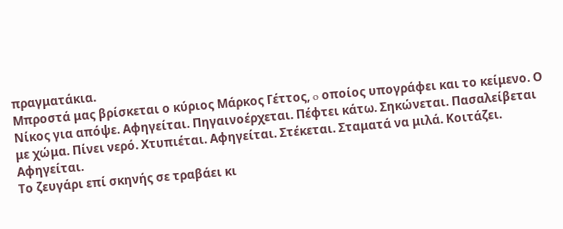πραγματάκια.
Μπροστά μας βρίσκεται ο κύριος Μάρκος Γέττος, o οποίος υπογράφει και το κείμενο. Ο Νίκος για απόψε. Αφηγείται. Πηγαινοέρχεται. Πέφτει κάτω. Σηκώνεται. Πασαλείβεται με χώμα. Πίνει νερό. Χτυπιέται. Αφηγείται. Στέκεται. Σταματά να μιλά. Κοιτάζει. Αφηγείται.
Το ζευγάρι επί σκηνής σε τραβάει κι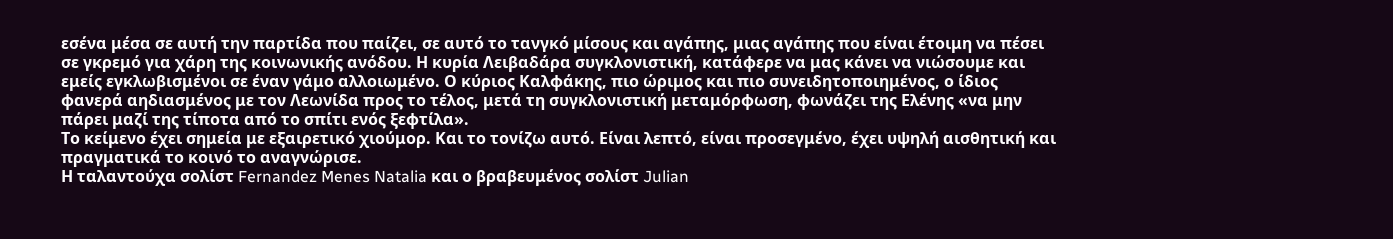εσένα μέσα σε αυτή την παρτίδα που παίζει, σε αυτό το τανγκό μίσους και αγάπης, μιας αγάπης που είναι έτοιμη να πέσει σε γκρεμό για χάρη της κοινωνικής ανόδου. Η κυρία Λειβαδάρα συγκλονιστική, κατάφερε να μας κάνει να νιώσουμε και εμείς εγκλωβισμένοι σε έναν γάμο αλλοιωμένο. Ο κύριος Καλφάκης, πιο ώριμος και πιο συνειδητοποιημένος, ο ίδιος φανερά αηδιασμένος με τον Λεωνίδα προς το τέλος, μετά τη συγκλονιστική μεταμόρφωση, φωνάζει της Ελένης «να μην πάρει μαζί της τίποτα από το σπίτι ενός ξεφτίλα».
Το κείμενο έχει σημεία με εξαιρετικό χιούμορ. Και το τονίζω αυτό. Είναι λεπτό, είναι προσεγμένο, έχει υψηλή αισθητική και πραγματικά το κοινό το αναγνώρισε.
Η ταλαντούχα σολίστ Fernandez Menes Natalia και ο βραβευμένος σολίστ Julian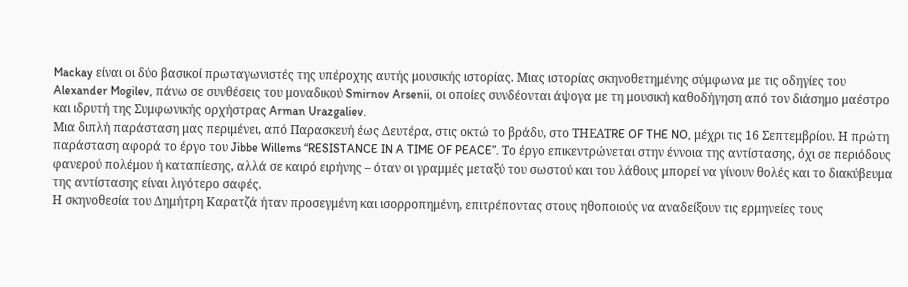Mackay είναι οι δύο βασικοί πρωταγωνιστές της υπέροχης αυτής μουσικής ιστορίας. Μιας ιστορίας σκηνοθετημένης σύμφωνα με τις οδηγίες του Alexander Mogilev, πάνω σε συνθέσεις του μοναδικού Smirnov Arsenii, οι οποίες συνδέονται άψογα με τη μουσική καθοδήγηση από τον διάσημο μαέστρο και ιδρυτή της Συμφωνικής ορχήστρας Arman Urazgaliev.
Μια διπλή παράσταση μας περιμένει, από Παρασκευή έως Δευτέρα, στις οκτώ το βράδυ, στο ΤΗΕΑΤRE OF THE NO, μέχρι τις 16 Σεπτεμβρίου. Η πρώτη παράσταση αφορά το έργο του Jibbe Willems “RESISTANCE IN A TIME OF PEACE”. Το έργο επικεντρώνεται στην έννοια της αντίστασης, όχι σε περιόδους φανερού πολέμου ή καταπίεσης, αλλά σε καιρό ειρήνης – όταν οι γραμμές μεταξύ του σωστού και του λάθους μπορεί να γίνουν θολές και το διακύβευμα της αντίστασης είναι λιγότερο σαφές.
Η σκηνοθεσία του Δημήτρη Καρατζά ήταν προσεγμένη και ισορροπημένη, επιτρέποντας στους ηθοποιούς να αναδείξουν τις ερμηνείες τους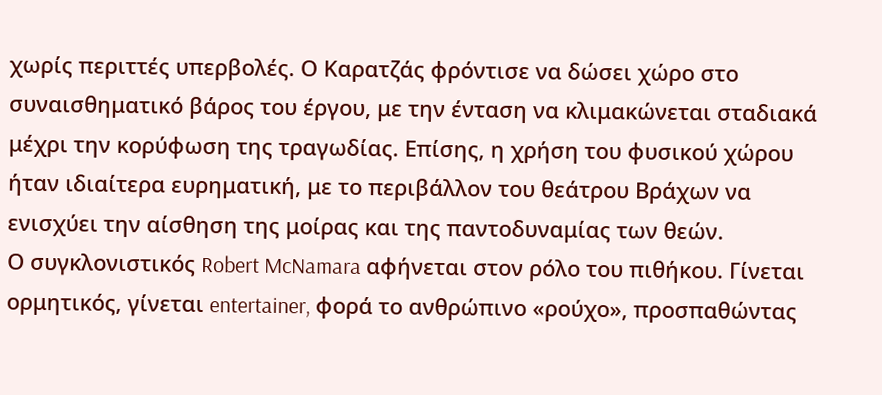χωρίς περιττές υπερβολές. Ο Καρατζάς φρόντισε να δώσει χώρο στο συναισθηματικό βάρος του έργου, με την ένταση να κλιμακώνεται σταδιακά μέχρι την κορύφωση της τραγωδίας. Επίσης, η χρήση του φυσικού χώρου ήταν ιδιαίτερα ευρηματική, με το περιβάλλον του θεάτρου Βράχων να ενισχύει την αίσθηση της μοίρας και της παντοδυναμίας των θεών.
Ο συγκλονιστικός Robert McNamara αφήνεται στον ρόλο του πιθήκου. Γίνεται ορμητικός, γίνεται entertainer, φορά το ανθρώπινο «ρούχο», προσπαθώντας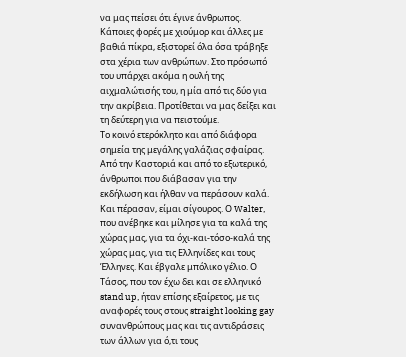να μας πείσει ότι έγινε άνθρωπος. Κάποιες φορές με χιούμορ και άλλες με βαθιά πίκρα, εξιστορεί όλα όσα τράβηξε στα χέρια των ανθρώπων. Στο πρόσωπό του υπάρχει ακόμα η ουλή της αιχμαλώτισής του, η μία από τις δύο για την ακρίβεια. Προτίθεται να μας δείξει και τη δεύτερη για να πειστούμε.
Το κοινό ετερόκλητο και από διάφορα σημεία της μεγάλης γαλάζιας σφαίρας. Από την Καστοριά και από το εξωτερικό, άνθρωποι που διάβασαν για την εκδήλωση και ήλθαν να περάσουν καλά. Και πέρασαν, είμαι σίγουρος. Ο Walter, που ανέβηκε και μίλησε για τα καλά της χώρας μας, για τα όχι-και-τόσο-καλά της χώρας μας, για τις Ελληνίδες και τους Έλληνες. Και έβγαλε μπόλικο γέλιο. Ο Τάσος, που τον έχω δει και σε ελληνικό stand up, ήταν επίσης εξαίρετος, με τις αναφορές τους στους straight looking gay συνανθρώπους μας και τις αντιδράσεις των άλλων για ό,τι τους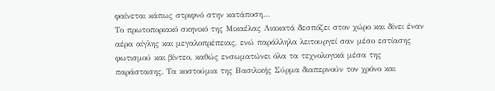φαίνεται κάπως στριφνό στην κατάποση…
Το πρωτοποριακό σκηνικό της Μικαέλας Λιακατά δεσπόζει στον χώρο και δίνει έναν αέρα αίγλης και μεγαλοπρέπειας, ενώ παράλληλα λειτουργεί σαν μέσο εστίασης φωτισμού και βίντεο, καθώς ενσωματώνει όλα τα τεχνολογικά μέσα της παράστασης. Τα κοστούμια της Βασιλικής Σύρμα διαπερνούν τον χρόνο και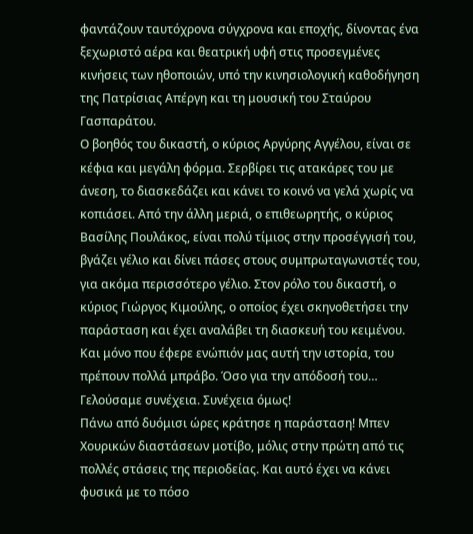φαντάζουν ταυτόχρονα σύγχρονα και εποχής, δίνοντας ένα ξεχωριστό αέρα και θεατρική υφή στις προσεγμένες κινήσεις των ηθοποιών, υπό την κινησιολογική καθοδήγηση της Πατρίσιας Απέργη και τη μουσική του Σταύρου Γασπαράτου.
Ο βοηθός του δικαστή, ο κύριος Αργύρης Αγγέλου, είναι σε κέφια και μεγάλη φόρμα. Σερβίρει τις ατακάρες του με άνεση, το διασκεδάζει και κάνει το κοινό να γελά χωρίς να κοπιάσει. Από την άλλη μεριά, ο επιθεωρητής, ο κύριος Βασίλης Πουλάκος, είναι πολύ τίμιος στην προσέγγισή του, βγάζει γέλιο και δίνει πάσες στους συμπρωταγωνιστές του, για ακόμα περισσότερο γέλιο. Στον ρόλο του δικαστή, ο κύριος Γιώργος Κιμούλης, ο οποίος έχει σκηνοθετήσει την παράσταση και έχει αναλάβει τη διασκευή του κειμένου. Και μόνο που έφερε ενώπιόν μας αυτή την ιστορία, του πρέπουν πολλά μπράβο. Όσο για την απόδοσή του… Γελούσαμε συνέχεια. Συνέχεια όμως!
Πάνω από δυόμισι ώρες κράτησε η παράσταση! Μπεν Χουρικών διαστάσεων μοτίβο, μόλις στην πρώτη από τις πολλές στάσεις της περιοδείας. Και αυτό έχει να κάνει φυσικά με το πόσο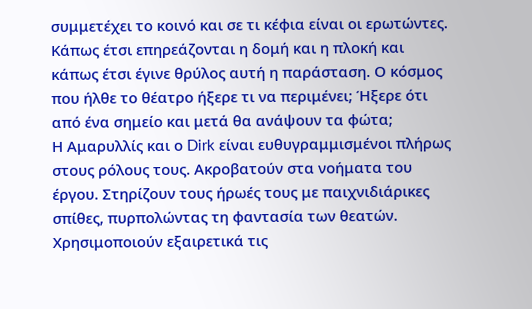συμμετέχει το κοινό και σε τι κέφια είναι οι ερωτώντες. Κάπως έτσι επηρεάζονται η δομή και η πλοκή και κάπως έτσι έγινε θρύλος αυτή η παράσταση. Ο κόσμος που ήλθε το θέατρο ήξερε τι να περιμένει; Ήξερε ότι από ένα σημείο και μετά θα ανάψουν τα φώτα;
Η Αμαρυλλίς και ο Dirk είναι ευθυγραμμισμένοι πλήρως στους ρόλους τους. Ακροβατούν στα νοήματα του έργου. Στηρίζουν τους ήρωές τους με παιχνιδιάρικες σπίθες, πυρπολώντας τη φαντασία των θεατών. Χρησιμοποιούν εξαιρετικά τις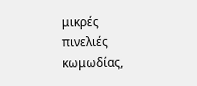μικρές πινελιές κωμωδίας,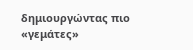δημιουργώντας πιο «γεμάτες»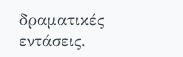δραματικές εντάσεις.